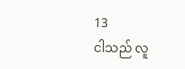13
ငါသည် လူ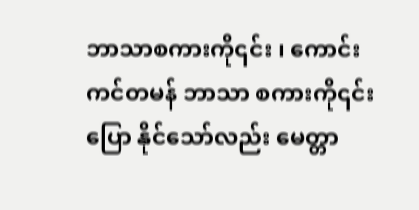ဘာသာစကားကို၎င်း ၊ ကောင်းကင်တမန် ဘာသာ စကားကို၎င်း ပြော နိုင်သော်လည်း မေတ္တာ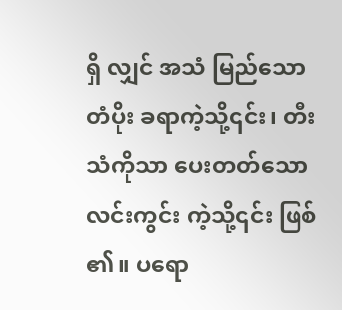ရှိ လျှင် အသံ မြည်သော တံပိုး ခရာကဲ့သို့၎င်း၊ တီး သံကိုသာ ပေးတတ်သော လင်းကွင်း ကဲ့သို့၎င်း ဖြစ် ၏။ ပရော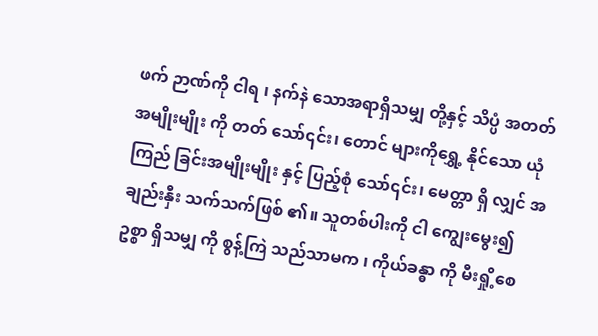ဖက် ဉာဏ်ကို ငါရ ၊ နက်နဲ သောအရာရှိသမျှ တို့နှင့် သိပ္ပံ အတတ်အမျိုးမျိုး ကို တတ် သော်၎င်း၊ တောင် များကိုရွှေ့ နိုင်သော ယုံကြည် ခြင်းအမျိုးမျိုး နှင့် ပြည့်စုံ သော်၎င်း၊ မေတ္တာ ရှိ လျှင် အချည်းနှီး သက်သက်ဖြစ် ၏။ သူတစ်ပါးကို ငါ ကျွေးမွေး၍ ဥစ္စာ ရှိသမျှ ကို စွန့်ကြဲ သည်သာမက ၊ ကိုယ်ခန္ဓာ ကို မီးရှို့စေ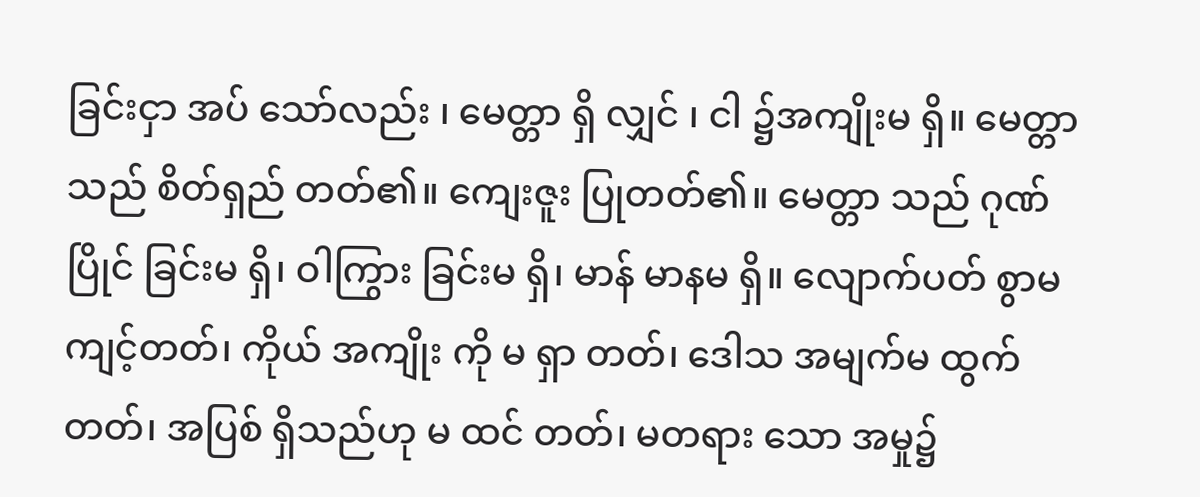ခြင်းငှာ အပ် သော်လည်း ၊ မေတ္တာ ရှိ လျှင် ၊ ငါ ၌အကျိုးမ ရှိ။ မေတ္တာ သည် စိတ်ရှည် တတ်၏။ ကျေးဇူး ပြုတတ်၏။ မေတ္တာ သည် ဂုဏ်ပြိုင် ခြင်းမ ရှိ၊ ဝါကြွား ခြင်းမ ရှိ၊ မာန် မာနမ ရှိ။ လျောက်ပတ် စွာမကျင့်တတ်၊ ကိုယ် အကျိုး ကို မ ရှာ တတ်၊ ဒေါသ အမျက်မ ထွက်တတ်၊ အပြစ် ရှိသည်ဟု မ ထင် တတ်၊ မတရား သော အမှု၌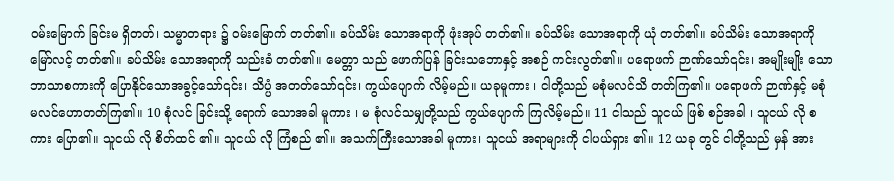ဝမ်းမြောက် ခြင်းမ ရှိတတ်၊ သမ္မာတရား ၌ ဝမ်းမြောက် တတ်၏။ ခပ်သိမ်း သောအရာကို ဖုံးအုပ် တတ်၏။ ခပ်သိမ်း သောအရာကို ယုံ တတ်၏။ ခပ်သိမ်း သောအရာကို မြော်လင့် တတ်၏။ ခပ်သိမ်း သောအရာကို သည်းခံ တတ်၏။ မေတ္တာ သည် ဖောက်ပြန် ခြင်းသဘောနှင့် အစဉ် ကင်းလွတ်၏။ ပရောဖက် ဉာဏ်သော်၎င်း၊ အမျိုးမျိုး သော ဘာသာစကားကို ပြောနိုင်သောအခွင့်သော်၎င်း၊ သိပ္ပံ အတတ်သော်၎င်း၊ ကွယ်ပျောက် လိမ့်မည်။ ယခုမူကား ၊ ငါတို့သည် မစုံမလင်သိ တတ်ကြ၏။ ပရောဖက် ဉာဏ်နှင့် မစုံမလင်ဟောတတ်ကြ၏။ 10 စုံလင် ခြင်းသို့ ရောက် သောအခါ မူကား ၊ မ စုံလင်သမျှတို့သည် ကွယ်ပျောက် ကြလိမ့်မည်။ 11 ငါသည် သူငယ် ဖြစ် စဉ်အခါ ၊ သူငယ် လို စကား ပြော၏။ သူငယ် လို စိတ်ထင် ၏။ သူငယ် လို ကြံစည် ၏။ အသက်ကြီးသောအခါ မူကား၊ သူငယ် အရာများကို ငါပယ်ရှား ၏။ 12 ယခု တွင် ငါတို့သည် မှန် အား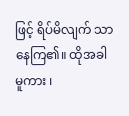ဖြင့် ရိပ်မိလျက် သာ နေကြ၏။ ထိုအခါ မူကား ၊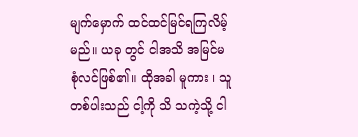မျက်မှောက် ထင်ထင်မြင်ရကြလိမ့်မည်။ ယခု တွင် ငါအသိ အမြင်မ စုံလင်ဖြစ်၏။ ထိုအခါ မူကား ၊ သူတစ်ပါးသည် ငါ့ကို သိ သကဲ့သို့ ငါ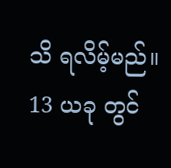သိ ရလိမ့်မည်။ 13 ယခု တွင်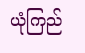ယုံကြည်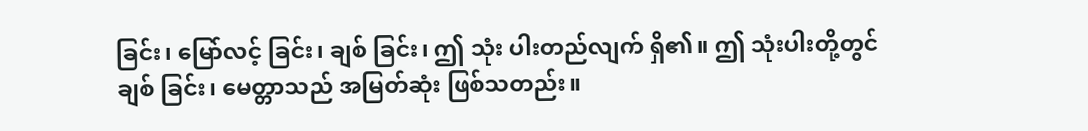ခြင်း၊ မြော်လင့် ခြင်း၊ ချစ် ခြင်း၊ ဤ သုံး ပါးတည်လျက် ရှိ၏။ ဤ သုံးပါးတို့တွင် ချစ် ခြင်း၊ မေတ္တာသည် အမြတ်ဆုံး ဖြစ်သတည်း။